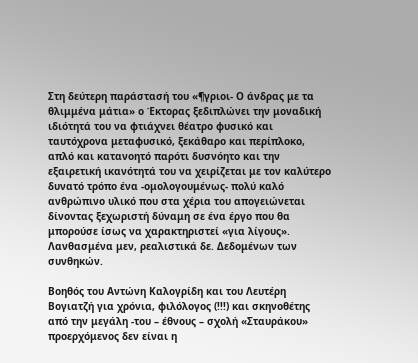Στη δεύτερη παράστασή του «¶γριοι- Ο άνδρας με τα θλιμμένα μάτια» ο Έκτορας ξεδιπλώνει την μοναδική ιδιότητά του να φτιάχνει θέατρο φυσικό και ταυτόχρονα μεταφυσικό, ξεκάθαρο και περίπλοκο, απλό και κατανοητό παρότι δυσνόητο και την εξαιρετική ικανότητά του να χειρίζεται με τον καλύτερο δυνατό τρόπο ένα -ομολογουμένως- πολύ καλό ανθρώπινο υλικό που στα χέρια του απογειώνεται δίνοντας ξεχωριστή δύναμη σε ένα έργο που θα μπορούσε ίσως να χαρακτηριστεί «για λίγους». Λανθασμένα μεν, ρεαλιστικά δε. Δεδομένων των συνθηκών.

Βοηθός του Αντώνη Καλογρίδη και του Λευτέρη Βογιατζή για χρόνια, φιλόλογος (!!!) και σκηνοθέτης από την μεγάλη -του – έθνους – σχολή «Σταυράκου» προερχόμενος δεν είναι η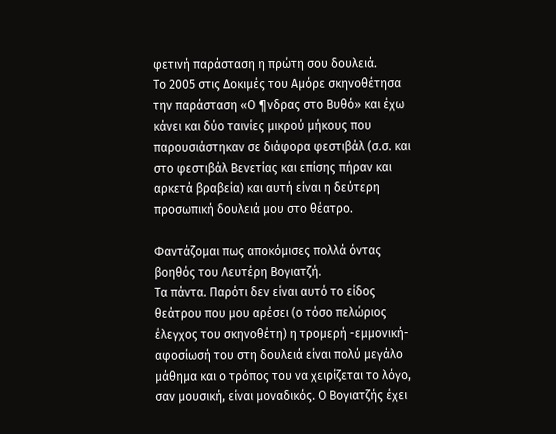φετινή παράσταση η πρώτη σου δουλειά.
Το 2005 στις Δοκιμές του Αμόρε σκηνοθέτησα την παράσταση «Ο ¶νδρας στο Βυθό» και έχω κάνει και δύο ταινίες μικρού μήκους που παρουσιάστηκαν σε διάφορα φεστιβάλ (σ.σ. και στο φεστιβάλ Βενετίας και επίσης πήραν και αρκετά βραβεία) και αυτή είναι η δεύτερη προσωπική δουλειά μου στο θέατρο.

Φαντάζομαι πως αποκόμισες πολλά όντας βοηθός του Λευτέρη Βογιατζή.
Τα πάντα. Παρότι δεν είναι αυτό το είδος θεάτρου που μου αρέσει (ο τόσο πελώριος έλεγχος του σκηνοθέτη) η τρομερή -εμμονική- αφοσίωσή του στη δουλειά είναι πολύ μεγάλο μάθημα και ο τρόπος του να χειρίζεται το λόγο, σαν μουσική, είναι μοναδικός. Ο Βογιατζής έχει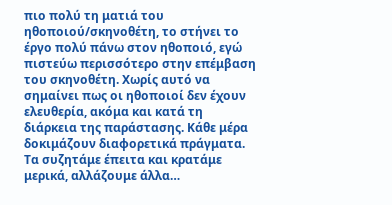πιο πολύ τη ματιά του ηθοποιού/σκηνοθέτη, το στήνει το έργο πολύ πάνω στον ηθοποιό, εγώ πιστεύω περισσότερο στην επέμβαση του σκηνοθέτη. Χωρίς αυτό να σημαίνει πως οι ηθοποιοί δεν έχουν ελευθερία, ακόμα και κατά τη διάρκεια της παράστασης. Κάθε μέρα δοκιμάζουν διαφορετικά πράγματα. Τα συζητάμε έπειτα και κρατάμε μερικά, αλλάζουμε άλλα…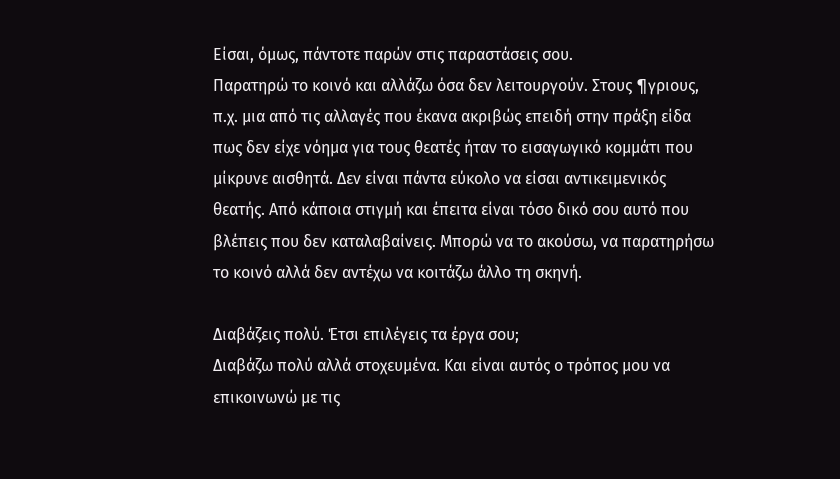Είσαι, όμως, πάντοτε παρών στις παραστάσεις σου.
Παρατηρώ το κοινό και αλλάζω όσα δεν λειτουργούν. Στους ¶γριους, π.χ. μια από τις αλλαγές που έκανα ακριβώς επειδή στην πράξη είδα πως δεν είχε νόημα για τους θεατές ήταν το εισαγωγικό κομμάτι που μίκρυνε αισθητά. Δεν είναι πάντα εύκολο να είσαι αντικειμενικός θεατής. Από κάποια στιγμή και έπειτα είναι τόσο δικό σου αυτό που βλέπεις που δεν καταλαβαίνεις. Μπορώ να το ακούσω, να παρατηρήσω το κοινό αλλά δεν αντέχω να κοιτάζω άλλο τη σκηνή.

Διαβάζεις πολύ. Έτσι επιλέγεις τα έργα σου;
Διαβάζω πολύ αλλά στοχευμένα. Και είναι αυτός ο τρόπος μου να επικοινωνώ με τις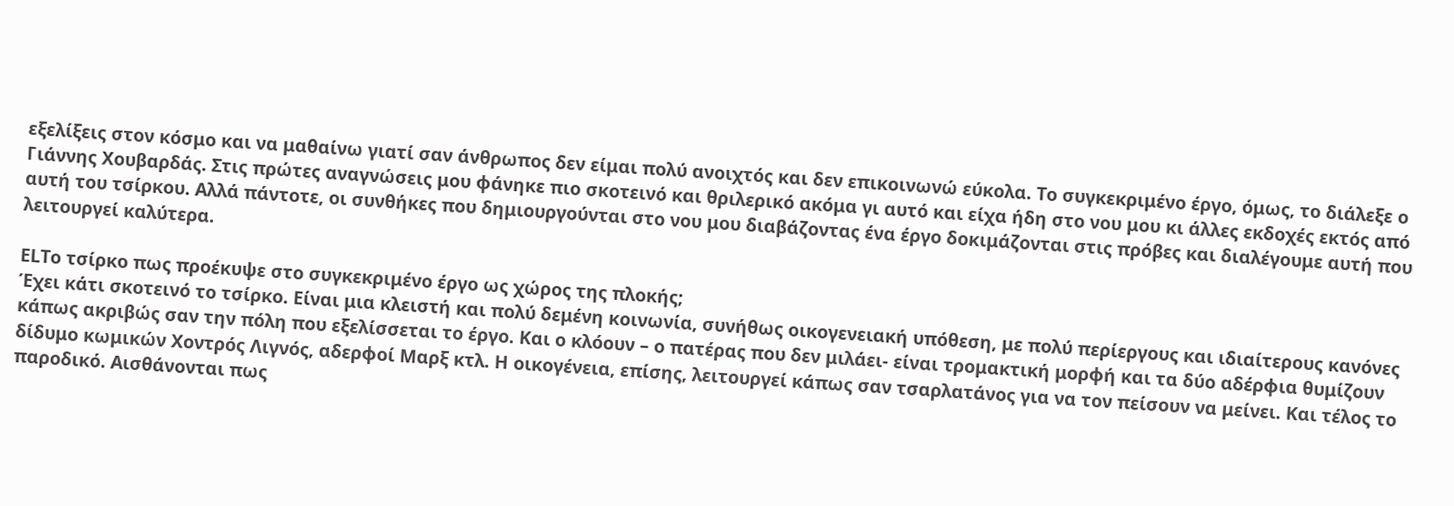εξελίξεις στον κόσμο και να μαθαίνω γιατί σαν άνθρωπος δεν είμαι πολύ ανοιχτός και δεν επικοινωνώ εύκολα. Το συγκεκριμένο έργο, όμως, το διάλεξε ο Γιάννης Χουβαρδάς. Στις πρώτες αναγνώσεις μου φάνηκε πιο σκοτεινό και θριλερικό ακόμα γι αυτό και είχα ήδη στο νου μου κι άλλες εκδοχές εκτός από αυτή του τσίρκου. Αλλά πάντοτε, οι συνθήκες που δημιουργούνται στο νου μου διαβάζοντας ένα έργο δοκιμάζονται στις πρόβες και διαλέγουμε αυτή που λειτουργεί καλύτερα.

ELΤο τσίρκο πως προέκυψε στο συγκεκριμένο έργο ως χώρος της πλοκής;
Έχει κάτι σκοτεινό το τσίρκο. Είναι μια κλειστή και πολύ δεμένη κοινωνία, συνήθως οικογενειακή υπόθεση, με πολύ περίεργους και ιδιαίτερους κανόνες κάπως ακριβώς σαν την πόλη που εξελίσσεται το έργο. Και ο κλόουν – ο πατέρας που δεν μιλάει- είναι τρομακτική μορφή και τα δύο αδέρφια θυμίζουν δίδυμο κωμικών Χοντρός Λιγνός, αδερφοί Μαρξ κτλ. Η οικογένεια, επίσης, λειτουργεί κάπως σαν τσαρλατάνος για να τον πείσουν να μείνει. Και τέλος το παροδικό. Αισθάνονται πως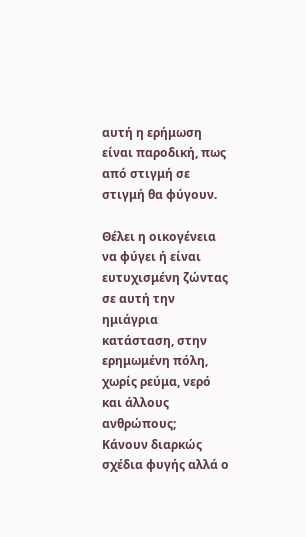αυτή η ερήμωση είναι παροδική, πως από στιγμή σε στιγμή θα φύγουν.

Θέλει η οικογένεια να φύγει ή είναι ευτυχισμένη ζώντας σε αυτή την ημιάγρια κατάσταση, στην ερημωμένη πόλη, χωρίς ρεύμα, νερό και άλλους ανθρώπους;
Κάνουν διαρκώς σχέδια φυγής αλλά ο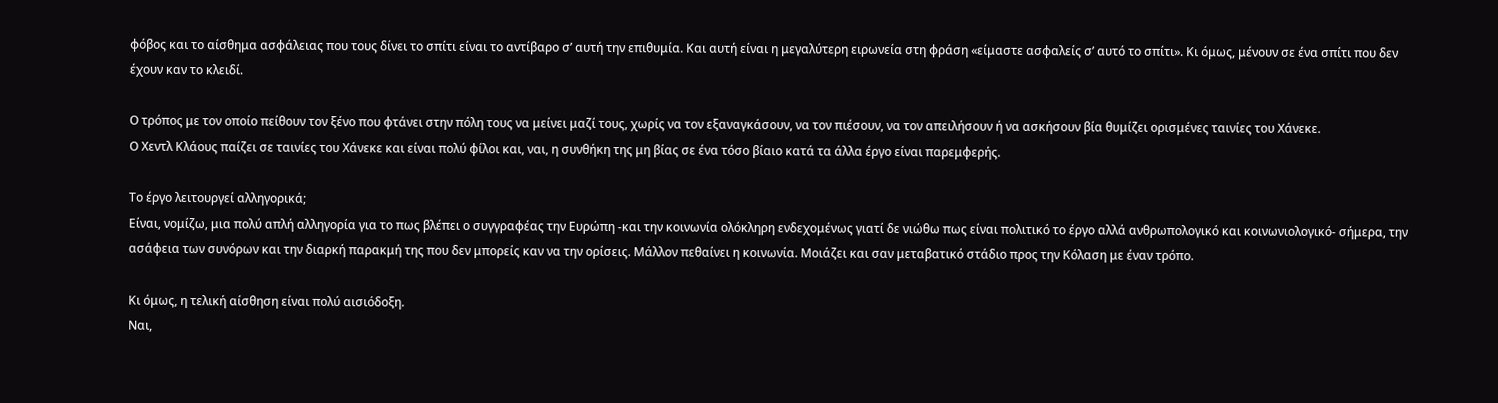φόβος και το αίσθημα ασφάλειας που τους δίνει το σπίτι είναι το αντίβαρο σ’ αυτή την επιθυμία. Και αυτή είναι η μεγαλύτερη ειρωνεία στη φράση «είμαστε ασφαλείς σ’ αυτό το σπίτι». Κι όμως, μένουν σε ένα σπίτι που δεν έχουν καν το κλειδί.

Ο τρόπος με τον οποίο πείθουν τον ξένο που φτάνει στην πόλη τους να μείνει μαζί τους, χωρίς να τον εξαναγκάσουν, να τον πιέσουν, να τον απειλήσουν ή να ασκήσουν βία θυμίζει ορισμένες ταινίες του Χάνεκε.
Ο Χεντλ Κλάους παίζει σε ταινίες του Χάνεκε και είναι πολύ φίλοι και, ναι, η συνθήκη της μη βίας σε ένα τόσο βίαιο κατά τα άλλα έργο είναι παρεμφερής.

Το έργο λειτουργεί αλληγορικά;
Είναι, νομίζω, μια πολύ απλή αλληγορία για το πως βλέπει ο συγγραφέας την Ευρώπη -και την κοινωνία ολόκληρη ενδεχομένως γιατί δε νιώθω πως είναι πολιτικό το έργο αλλά ανθρωπολογικό και κοινωνιολογικό- σήμερα, την ασάφεια των συνόρων και την διαρκή παρακμή της που δεν μπορείς καν να την ορίσεις. Μάλλον πεθαίνει η κοινωνία. Μοιάζει και σαν μεταβατικό στάδιο προς την Κόλαση με έναν τρόπο.

Κι όμως, η τελική αίσθηση είναι πολύ αισιόδοξη.
Ναι,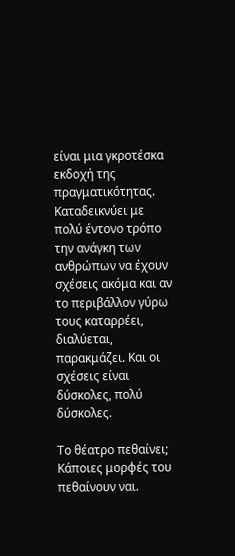είναι μια γκροτέσκα εκδοχή της πραγματικότητας. Καταδεικνύει με πολύ έντονο τρόπο την ανάγκη των ανθρώπων να έχουν σχέσεις ακόμα και αν το περιβάλλον γύρω τους καταρρέει, διαλύεται, παρακμάζει. Και οι σχέσεις είναι δύσκολες, πολύ δύσκολες.

Το θέατρο πεθαίνει;
Κάποιες μορφές του πεθαίνουν ναι.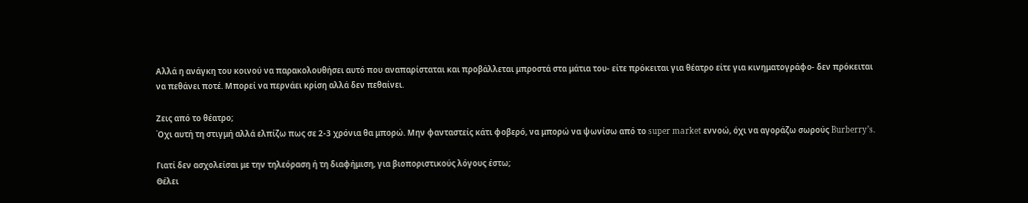Αλλά η ανάγκη του κοινού να παρακολουθήσει αυτό που αναπαρίσταται και προβάλλεται μπροστά στα μάτια του- είτε πρόκειται για θέατρο είτε για κινηματογράφο- δεν πρόκειται να πεθάνει ποτέ. Μπορεί να περνάει κρίση αλλά δεν πεθαίνει.

Ζεις από το θέατρο;
Όχι αυτή τη στιγμή αλλά ελπίζω πως σε 2-3 χρόνια θα μπορώ. Μην φανταστείς κάτι φοβερό, να μπορώ να ψωνίσω από το super market εννοώ, όχι να αγοράζω σωρούς Burberry’s.

Γιατί δεν ασχολείσαι με την τηλεόραση ή τη διαφήμιση, για βιοποριστικούς λόγους έστω;
Θέλει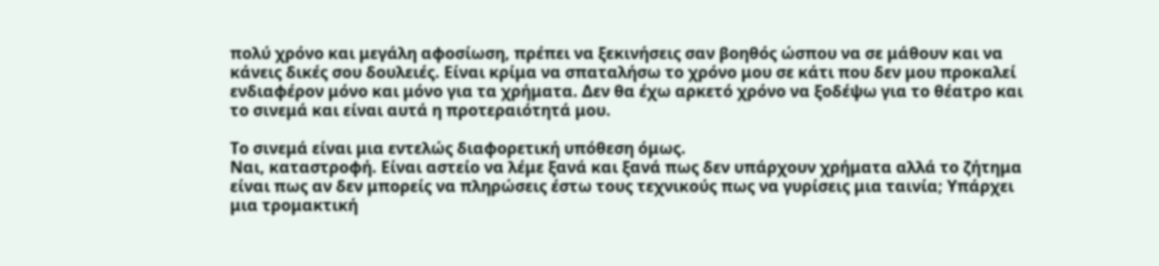πολύ χρόνο και μεγάλη αφοσίωση, πρέπει να ξεκινήσεις σαν βοηθός ώσπου να σε μάθουν και να κάνεις δικές σου δουλειές. Είναι κρίμα να σπαταλήσω το χρόνο μου σε κάτι που δεν μου προκαλεί ενδιαφέρον μόνο και μόνο για τα χρήματα. Δεν θα έχω αρκετό χρόνο να ξοδέψω για το θέατρο και το σινεμά και είναι αυτά η προτεραιότητά μου.

Το σινεμά είναι μια εντελώς διαφορετική υπόθεση όμως.
Ναι, καταστροφή. Είναι αστείο να λέμε ξανά και ξανά πως δεν υπάρχουν χρήματα αλλά το ζήτημα είναι πως αν δεν μπορείς να πληρώσεις έστω τους τεχνικούς πως να γυρίσεις μια ταινία; Υπάρχει μια τρομακτική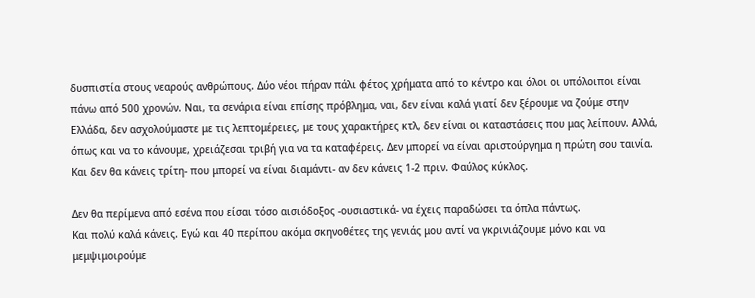δυσπιστία στους νεαρούς ανθρώπους. Δύο νέοι πήραν πάλι φέτος χρήματα από το κέντρο και όλοι οι υπόλοιποι είναι πάνω από 500 χρονών. Ναι, τα σενάρια είναι επίσης πρόβλημα, ναι, δεν είναι καλά γιατί δεν ξέρουμε να ζούμε στην Ελλάδα, δεν ασχολούμαστε με τις λεπτομέρειες, με τους χαρακτήρες κτλ, δεν είναι οι καταστάσεις που μας λείπουν. Αλλά, όπως και να το κάνουμε, χρειάζεσαι τριβή για να τα καταφέρεις. Δεν μπορεί να είναι αριστούργημα η πρώτη σου ταινία. Και δεν θα κάνεις τρίτη- που μπορεί να είναι διαμάντι- αν δεν κάνεις 1-2 πριν. Φαύλος κύκλος.

Δεν θα περίμενα από εσένα που είσαι τόσο αισιόδοξος -ουσιαστικά- να έχεις παραδώσει τα όπλα πάντως.
Και πολύ καλά κάνεις. Εγώ και 40 περίπου ακόμα σκηνοθέτες της γενιάς μου αντί να γκρινιάζουμε μόνο και να μεμψιμοιρούμε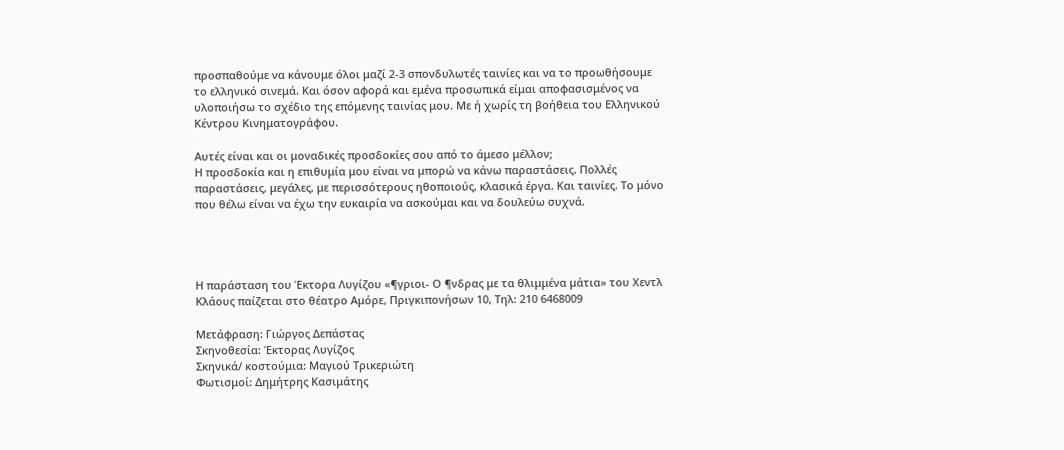προσπαθούμε να κάνουμε όλοι μαζί 2-3 σπονδυλωτές ταινίες και να το προωθήσουμε το ελληνικό σινεμά. Και όσον αφορά και εμένα προσωπικά είμαι αποφασισμένος να υλοποιήσω το σχέδιο της επόμενης ταινίας μου. Με ή χωρίς τη βοήθεια του Ελληνικού Κέντρου Κινηματογράφου.

Αυτές είναι και οι μοναδικές προσδοκίες σου από το άμεσο μέλλον;
Η προσδοκία και η επιθυμία μου είναι να μπορώ να κάνω παραστάσεις. Πολλές παραστάσεις, μεγάλες, με περισσότερους ηθοποιούς, κλασικά έργα. Και ταινίες. Το μόνο που θέλω είναι να έχω την ευκαιρία να ασκούμαι και να δουλεύω συχνά.




Η παράσταση του Έκτορα Λυγίζου «¶γριοι- Ο ¶νδρας με τα θλιμμένα μάτια» του Χεντλ Κλάους παίζεται στο θέατρο Αμόρε, Πριγκιπονήσων 10, Τηλ: 210 6468009

Μετάφραση: Γιώργος Δεπάστας
Σκηνοθεσία: Έκτορας Λυγίζος
Σκηνικά/ κοστούμια: Μαγιού Τρικεριώτη
Φωτισμοί: Δημήτρης Κασιμάτης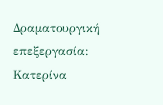Δραματουργική επεξεργασία: Κατερίνα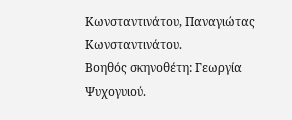Κωνσταντινάτου, Παναγιώτας Κωνσταντινάτου.
Βοηθός σκηνοθέτη: Γεωργία Ψυχογυιού.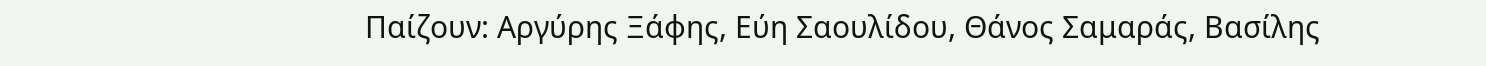Παίζουν: Αργύρης Ξάφης, Εύη Σαουλίδου, Θάνος Σαμαράς, Βασίλης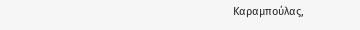Καραμπούλας,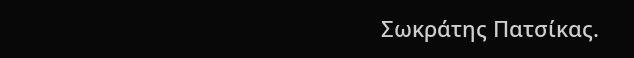Σωκράτης Πατσίκας.